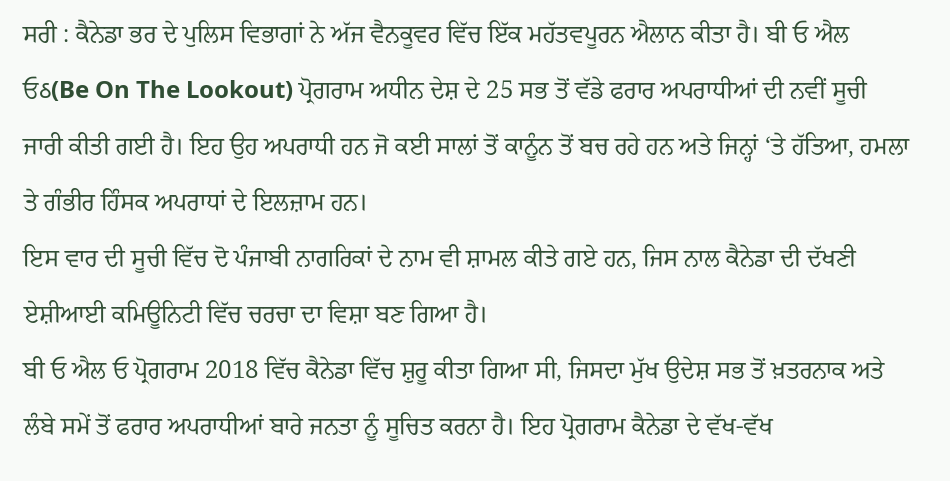ਸਰੀ : ਕੈਨੇਡਾ ਭਰ ਦੇ ਪੁਲਿਸ ਵਿਭਾਗਾਂ ਨੇ ਅੱਜ ਵੈਨਕੂਵਰ ਵਿੱਚ ਇੱਕ ਮਹੱਤਵਪੂਰਨ ਐਲਾਨ ਕੀਤਾ ਹੈ। ਬੀ ਓ ਐਲ ਓઠ(Be On The Lookout) ਪ੍ਰੋਗਰਾਮ ਅਧੀਨ ਦੇਸ਼ ਦੇ 25 ਸਭ ਤੋਂ ਵੱਡੇ ਫਰਾਰ ਅਪਰਾਧੀਆਂ ਦੀ ਨਵੀਂ ਸੂਚੀ ਜਾਰੀ ਕੀਤੀ ਗਈ ਹੈ। ਇਹ ਉਹ ਅਪਰਾਧੀ ਹਨ ਜੋ ਕਈ ਸਾਲਾਂ ਤੋਂ ਕਾਨੂੰਨ ਤੋਂ ਬਚ ਰਹੇ ਹਨ ਅਤੇ ਜਿਨ੍ਹਾਂ ‘ਤੇ ਹੱਤਿਆ, ਹਮਲਾ ਤੇ ਗੰਭੀਰ ਹਿੰਸਕ ਅਪਰਾਧਾਂ ਦੇ ਇਲਜ਼ਾਮ ਹਨ।
ਇਸ ਵਾਰ ਦੀ ਸੂਚੀ ਵਿੱਚ ਦੋ ਪੰਜਾਬੀ ਨਾਗਰਿਕਾਂ ਦੇ ਨਾਮ ਵੀ ਸ਼ਾਮਲ ਕੀਤੇ ਗਏ ਹਨ, ਜਿਸ ਨਾਲ ਕੈਨੇਡਾ ਦੀ ਦੱਖਣੀ ਏਸ਼ੀਆਈ ਕਮਿਊਨਿਟੀ ਵਿੱਚ ਚਰਚਾ ਦਾ ਵਿਸ਼ਾ ਬਣ ਗਿਆ ਹੈ।
ਬੀ ਓ ਐਲ ਓ ਪ੍ਰੋਗਰਾਮ 2018 ਵਿੱਚ ਕੈਨੇਡਾ ਵਿੱਚ ਸ਼ੁਰੂ ਕੀਤਾ ਗਿਆ ਸੀ, ਜਿਸਦਾ ਮੁੱਖ ਉਦੇਸ਼ ਸਭ ਤੋਂ ਖ਼ਤਰਨਾਕ ਅਤੇ ਲੰਬੇ ਸਮੇਂ ਤੋਂ ਫਰਾਰ ਅਪਰਾਧੀਆਂ ਬਾਰੇ ਜਨਤਾ ਨੂੰ ਸੂਚਿਤ ਕਰਨਾ ਹੈ। ਇਹ ਪ੍ਰੋਗਰਾਮ ਕੈਨੇਡਾ ਦੇ ਵੱਖ-ਵੱਖ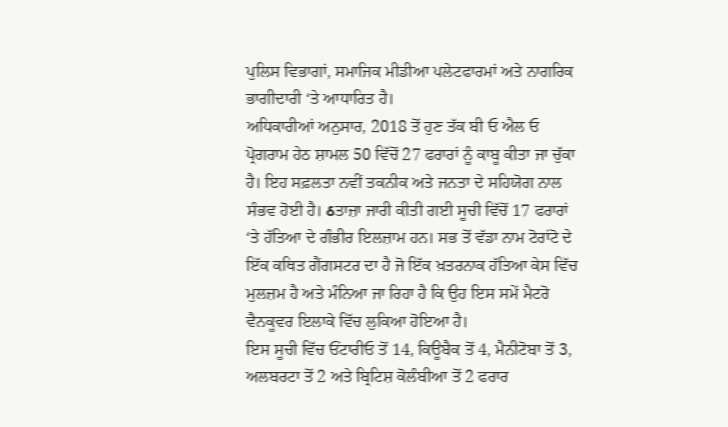ਪੁਲਿਸ ਵਿਭਾਗਾਂ, ਸਮਾਜਿਕ ਮੀਡੀਆ ਪਲੇਟਫਾਰਮਾਂ ਅਤੇ ਨਾਗਰਿਕ ਭਾਗੀਦਾਰੀ ‘ਤੇ ਆਧਾਰਿਤ ਹੈ।
ਅਧਿਕਾਰੀਆਂ ਅਨੁਸਾਰ, 2018 ਤੋਂ ਹੁਣ ਤੱਕ ਬੀ ਓ ਐਲ ਓ ਪ੍ਰੋਗਰਾਮ ਹੇਠ ਸ਼ਾਮਲ 50 ਵਿੱਚੋਂ 27 ਫਰਾਰਾਂ ਨੂੰ ਕਾਬੂ ਕੀਤਾ ਜਾ ਚੁੱਕਾ ਹੈ। ਇਹ ਸਫ਼ਲਤਾ ਨਵੀਂ ਤਕਨੀਕ ਅਤੇ ਜਨਤਾ ਦੇ ਸਹਿਯੋਗ ਨਾਲ ਸੰਭਵ ਹੋਈ ਹੈ। ઠਤਾਜ਼ਾ ਜਾਰੀ ਕੀਤੀ ਗਈ ਸੂਚੀ ਵਿੱਚੋਂ 17 ਫਰਾਰਾਂ ‘ਤੇ ਹੱਤਿਆ ਦੇ ਗੰਭੀਰ ਇਲਜ਼ਾਮ ਹਨ। ਸਭ ਤੋਂ ਵੱਡਾ ਨਾਮ ਟੋਰਾਂਟੋ ਦੇ ਇੱਕ ਕਥਿਤ ਗੈਂਗਸਟਰ ਦਾ ਹੈ ਜੋ ਇੱਕ ਖ਼ਤਰਨਾਕ ਹੱਤਿਆ ਕੇਸ ਵਿੱਚ ਮੁਲਜ਼ਮ ਹੈ ਅਤੇ ਮੰਨਿਆ ਜਾ ਰਿਹਾ ਹੈ ਕਿ ਉਹ ਇਸ ਸਮੇਂ ਮੈਟਰੋ ਵੈਨਕੂਵਰ ਇਲਾਕੇ ਵਿੱਚ ਲੁਕਿਆ ਹੋਇਆ ਹੈ।
ਇਸ ਸੂਚੀ ਵਿੱਚ ਓਂਟਾਰੀਓ ਤੋਂ 14, ਕਿਊਬੈਕ ਤੋਂ 4, ਮੈਨੀਟੋਬਾ ਤੋਂ 3, ਅਲਬਰਟਾ ਤੋਂ 2 ਅਤੇ ਬ੍ਰਿਟਿਸ਼ ਕੋਲੰਬੀਆ ਤੋਂ 2 ਫਰਾਰ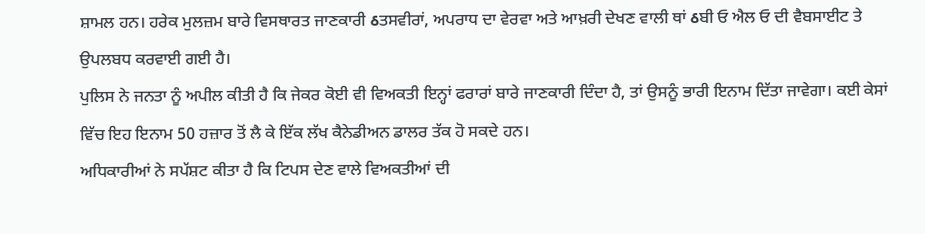ਸ਼ਾਮਲ ਹਨ। ਹਰੇਕ ਮੁਲਜ਼ਮ ਬਾਰੇ ਵਿਸਥਾਰਤ ਜਾਣਕਾਰੀ ઠਤਸਵੀਰਾਂ, ਅਪਰਾਧ ਦਾ ਵੇਰਵਾ ਅਤੇ ਆਖ਼ਰੀ ਦੇਖਣ ਵਾਲੀ ਥਾਂ ઠਬੀ ਓ ਐਲ ਓ ਦੀ ਵੈਬਸਾਈਟ ਤੇ ਉਪਲਬਧ ਕਰਵਾਈ ਗਈ ਹੈ।
ਪੁਲਿਸ ਨੇ ਜਨਤਾ ਨੂੰ ਅਪੀਲ ਕੀਤੀ ਹੈ ਕਿ ਜੇਕਰ ਕੋਈ ਵੀ ਵਿਅਕਤੀ ਇਨ੍ਹਾਂ ਫਰਾਰਾਂ ਬਾਰੇ ਜਾਣਕਾਰੀ ਦਿੰਦਾ ਹੈ, ਤਾਂ ਉਸਨੂੰ ਭਾਰੀ ਇਨਾਮ ਦਿੱਤਾ ਜਾਵੇਗਾ। ਕਈ ਕੇਸਾਂ ਵਿੱਚ ਇਹ ਇਨਾਮ 50 ਹਜ਼ਾਰ ਤੋਂ ਲੈ ਕੇ ਇੱਕ ਲੱਖ ਕੈਨੇਡੀਅਨ ਡਾਲਰ ਤੱਕ ਹੋ ਸਕਦੇ ਹਨ।
ਅਧਿਕਾਰੀਆਂ ਨੇ ਸਪੱਸ਼ਟ ਕੀਤਾ ਹੈ ਕਿ ਟਿਪਸ ਦੇਣ ਵਾਲੇ ਵਿਅਕਤੀਆਂ ਦੀ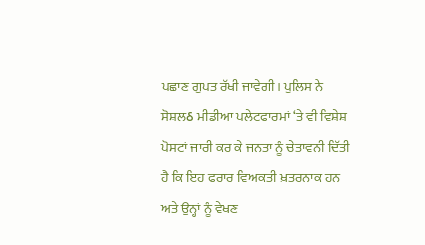ਪਛਾਣ ਗੁਪਤ ਰੱਖੀ ਜਾਵੇਗੀ। ਪੁਲਿਸ ਨੇ ਸੋਸ਼ਲઠ ਮੀਡੀਆ ਪਲੇਟਫਾਰਮਾਂ ‘ਤੇ ਵੀ ਵਿਸ਼ੇਸ਼ ਪੋਸਟਾਂ ਜਾਰੀ ਕਰ ਕੇ ਜਨਤਾ ਨੂੰ ਚੇਤਾਵਨੀ ਦਿੱਤੀ ਹੈ ਕਿ ਇਹ ਫਰਾਰ ਵਿਅਕਤੀ ਖ਼ਤਰਨਾਕ ਹਨ ਅਤੇ ਉਨ੍ਹਾਂ ਨੂੰ ਵੇਖਣ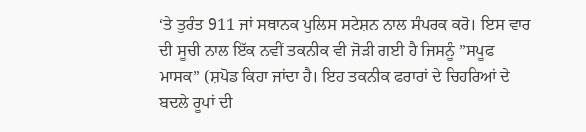‘ਤੇ ਤੁਰੰਤ 911 ਜਾਂ ਸਥਾਨਕ ਪੁਲਿਸ ਸਟੇਸ਼ਨ ਨਾਲ ਸੰਪਰਕ ਕਰੋ। ਇਸ ਵਾਰ ਦੀ ਸੂਚੀ ਨਾਲ ਇੱਕ ਨਵੀਂ ਤਕਨੀਕ ਵੀ ਜੋੜੀ ਗਈ ਹੈ ਜਿਸਨੂੰ ”ਸਪੂਫ ਮਾਸਕ” (ਸ਼ਪੋਡ ਕਿਹਾ ਜਾਂਦਾ ਹੈ। ਇਹ ਤਕਨੀਕ ਫਰਾਰਾਂ ਦੇ ਚਿਹਰਿਆਂ ਦੇ ਬਦਲੇ ਰੂਪਾਂ ਦੀ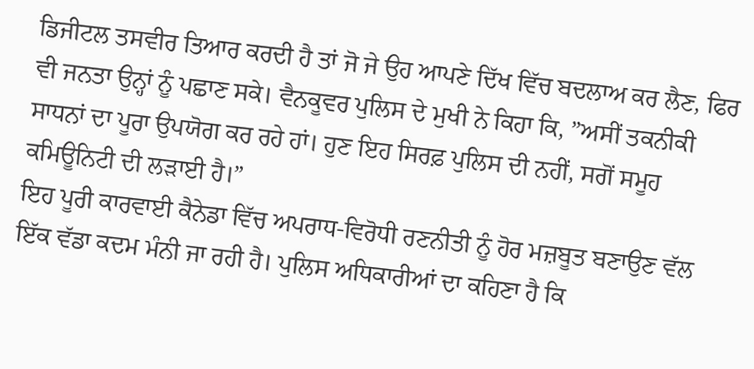ਡਿਜੀਟਲ ਤਸਵੀਰ ਤਿਆਰ ਕਰਦੀ ਹੈ ਤਾਂ ਜੋ ਜੇ ਉਹ ਆਪਣੇ ਦਿੱਖ ਵਿੱਚ ਬਦਲਾਅ ਕਰ ਲੈਣ, ਫਿਰ ਵੀ ਜਨਤਾ ਉਨ੍ਹਾਂ ਨੂੰ ਪਛਾਣ ਸਕੇ। ਵੈਨਕੂਵਰ ਪੁਲਿਸ ਦੇ ਮੁਖੀ ਨੇ ਕਿਹਾ ਕਿ, ”ਅਸੀਂ ਤਕਨੀਕੀ ਸਾਧਨਾਂ ਦਾ ਪੂਰਾ ਉਪਯੋਗ ਕਰ ਰਹੇ ਹਾਂ। ਹੁਣ ਇਹ ਸਿਰਫ਼ ਪੁਲਿਸ ਦੀ ਨਹੀਂ, ਸਗੋਂ ਸਮੂਹ ਕਮਿਊਨਿਟੀ ਦੀ ਲੜਾਈ ਹੈ।”
ਇਹ ਪੂਰੀ ਕਾਰਵਾਈ ਕੈਨੇਡਾ ਵਿੱਚ ਅਪਰਾਧ-ਵਿਰੋਧੀ ਰਣਨੀਤੀ ਨੂੰ ਹੋਰ ਮਜ਼ਬੂਤ ਬਣਾਉਣ ਵੱਲ ਇੱਕ ਵੱਡਾ ਕਦਮ ਮੰਨੀ ਜਾ ਰਹੀ ਹੈ। ਪੁਲਿਸ ਅਧਿਕਾਰੀਆਂ ਦਾ ਕਹਿਣਾ ਹੈ ਕਿ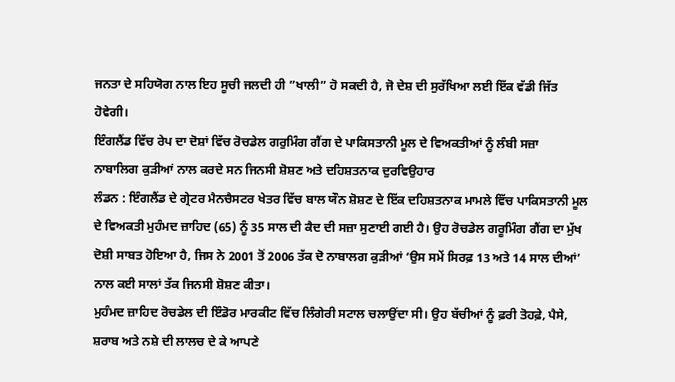ਜਨਤਾ ਦੇ ਸਹਿਯੋਗ ਨਾਲ ਇਹ ਸੂਚੀ ਜਲਦੀ ਹੀ ”ਖਾਲੀ” ਹੋ ਸਕਦੀ ਹੈ, ਜੋ ਦੇਸ਼ ਦੀ ਸੁਰੱਖਿਆ ਲਈ ਇੱਕ ਵੱਡੀ ਜਿੱਤ ਹੋਵੇਗੀ।
ਇੰਗਲੈਂਡ ਵਿੱਚ ਰੇਪ ਦਾ ਦੋਸ਼ਾਂ ਵਿੱਚ ਰੋਚਡੇਲ ਗਰੁਮਿੰਗ ਗੈਂਗ ਦੇ ਪਾਕਿਸਤਾਨੀ ਮੂਲ ਦੇ ਵਿਅਕਤੀਆਂ ਨੂੰ ਲੰਬੀ ਸਜ਼ਾ
ਨਾਬਾਲਿਗ ਕੁੜੀਆਂ ਨਾਲ ਕਰਦੇ ਸਨ ਜਿਨਸੀ ਸ਼ੋਸ਼ਣ ਅਤੇ ਦਹਿਸ਼ਤਨਾਕ ਦੁਰਵਿਉਹਾਰ
ਲੰਡਨ : ਇੰਗਲੈਂਡ ਦੇ ਗ੍ਰੇਟਰ ਮੈਨਚੈਸਟਰ ਖੇਤਰ ਵਿੱਚ ਬਾਲ ਯੌਨ ਸ਼ੋਸ਼ਣ ਦੇ ਇੱਕ ਦਹਿਸ਼ਤਨਾਕ ਮਾਮਲੇ ਵਿੱਚ ਪਾਕਿਸਤਾਨੀ ਮੂਲ ਦੇ ਵਿਅਕਤੀ ਮੁਹੰਮਦ ਜ਼ਾਹਿਦ (65) ਨੂੰ 35 ਸਾਲ ਦੀ ਕੈਦ ਦੀ ਸਜ਼ਾ ਸੁਣਾਈ ਗਈ ਹੈ। ਉਹ ਰੋਚਡੇਲ ਗਰੂਮਿੰਗ ਗੈਂਗ ਦਾ ਮੁੱਖ ਦੋਸ਼ੀ ਸਾਬਤ ਹੋਇਆ ਹੈ, ਜਿਸ ਨੇ 2001 ਤੋਂ 2006 ਤੱਕ ਦੋ ਨਾਬਾਲਗ ਕੁੜੀਆਂ ‘ਉਸ ਸਮੇਂ ਸਿਰਫ਼ 13 ਅਤੇ 14 ਸਾਲ ਦੀਆਂ’ ਨਾਲ ਕਈ ਸਾਲਾਂ ਤੱਕ ਜਿਨਸੀ ਸ਼ੋਸ਼ਣ ਕੀਤਾ।
ਮੁਹੰਮਦ ਜ਼ਾਹਿਦ ਰੋਚਡੇਲ ਦੀ ਇੰਡੋਰ ਮਾਰਕੀਟ ਵਿੱਚ ਲਿੰਗੇਰੀ ਸਟਾਲ ਚਲਾਉਂਦਾ ਸੀ। ਉਹ ਬੱਚੀਆਂ ਨੂੰ ਫ਼ਰੀ ਤੋਹਫ਼ੇ, ਪੈਸੇ, ਸ਼ਰਾਬ ਅਤੇ ਨਸ਼ੇ ਦੀ ਲਾਲਚ ਦੇ ਕੇ ਆਪਣੇ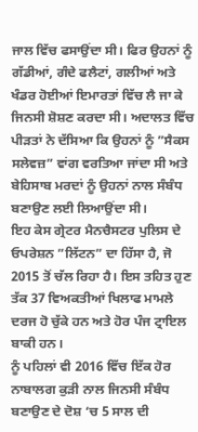ਜਾਲ ਵਿੱਚ ਫਸਾਉਂਦਾ ਸੀ। ਫਿਰ ਉਹਨਾਂ ਨੂੰ ਗੱਡੀਆਂ, ਗੰਦੇ ਫਲੈਟਾਂ, ਗਲੀਆਂ ਅਤੇ ਖੰਡਰ ਹੋਈਆਂ ਇਮਾਰਤਾਂ ਵਿੱਚ ਲੈ ਜਾ ਕੇ ਜਿਨਸੀ ਸ਼ੋਸ਼ਣ ਕਰਦਾ ਸੀ। ਅਦਾਲਤ ਵਿੱਚ ਪੀੜਤਾਂ ਨੇ ਦੱਸਿਆ ਕਿ ਉਹਨਾਂ ਨੂੰ ”ਸੈਕਸ ਸਲੇਵਜ਼” ਵਾਂਗ ਵਰਤਿਆ ਜਾਂਦਾ ਸੀ ਅਤੇ ਬੇਹਿਸਾਬ ਮਰਦਾਂ ਨੂੰ ਉਹਨਾਂ ਨਾਲ ਸੰਬੰਧ ਬਣਾਉਣ ਲਈ ਲਿਆਉਂਦਾ ਸੀ।
ਇਹ ਕੇਸ ਗ੍ਰੇਟਰ ਮੈਨਚੈਸਟਰ ਪੁਲਿਸ ਦੇ ਓਪਰੇਸ਼ਨ ”ਲਿੱਟਨ” ਦਾ ਹਿੱਸਾ ਹੈ, ਜੋ 2015 ਤੋਂ ਚੱਲ ਰਿਹਾ ਹੈ। ਇਸ ਤਹਿਤ ਹੁਣ ਤੱਕ 37 ਵਿਅਕਤੀਆਂ ਖਿਲਾਫ ਮਾਮਲੇ ਦਰਜ ਹੋ ਚੁੱਕੇ ਹਨ ਅਤੇ ਹੋਰ ਪੰਜ ਟ੍ਰਾਇਲ ਬਾਕੀ ਹਨ।
ਨੂੰ ਪਹਿਲਾਂ ਵੀ 2016 ਵਿੱਚ ਇੱਕ ਹੋਰ ਨਾਬਾਲਗ ਕੁੜੀ ਨਾਲ ਜਿਨਸੀ ਸੰਬੰਧ ਬਣਾਉਣ ਦੇ ਦੋਸ਼ ‘ਚ 5 ਸਾਲ ਦੀ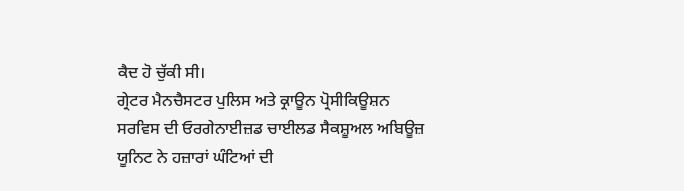ਕੈਦ ਹੋ ਚੁੱਕੀ ਸੀ।
ਗ੍ਰੇਟਰ ਮੈਨਚੈਸਟਰ ਪੁਲਿਸ ਅਤੇ ਕ੍ਰਾਊਨ ਪ੍ਰੋਸੀਕਿਊਸ਼ਨ ਸਰਵਿਸ ਦੀ ਓਰਗੇਨਾਈਜ਼ਡ ਚਾਈਲਡ ਸੈਕਸ਼ੂਅਲ ਅਬਿਊਜ਼ ਯੂਨਿਟ ਨੇ ਹਜ਼ਾਰਾਂ ਘੰਟਿਆਂ ਦੀ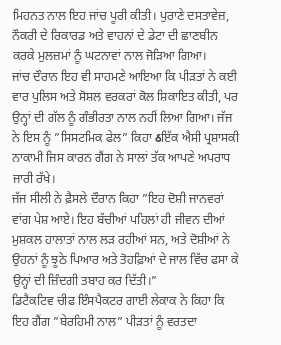ਮਿਹਨਤ ਨਾਲ ਇਹ ਜਾਂਚ ਪੂਰੀ ਕੀਤੀ। ਪੁਰਾਣੇ ਦਸਤਾਵੇਜ਼, ਨੌਕਰੀ ਦੇ ਰਿਕਾਰਡ ਅਤੇ ਵਾਹਨਾਂ ਦੇ ਡੇਟਾ ਦੀ ਛਾਣਬੀਨ ਕਰਕੇ ਮੁਲਜ਼ਮਾਂ ਨੂੰ ਘਟਨਾਵਾਂ ਨਾਲ ਜੋੜਿਆ ਗਿਆ।
ਜਾਂਚ ਦੌਰਾਨ ਇਹ ਵੀ ਸਾਹਮਣੇ ਆਇਆ ਕਿ ਪੀੜਤਾਂ ਨੇ ਕਈ ਵਾਰ ਪੁਲਿਸ ਅਤੇ ਸੋਸ਼ਲ ਵਰਕਰਾਂ ਕੋਲ ਸ਼ਿਕਾਇਤ ਕੀਤੀ, ਪਰ ਉਨ੍ਹਾਂ ਦੀ ਗੱਲ ਨੂੰ ਗੰਭੀਰਤਾ ਨਾਲ ਨਹੀਂ ਲਿਆ ਗਿਆ। ਜੱਜ ਨੇ ਇਸ ਨੂੰ ”ਸਿਸਟਮਿਕ ਫੇਲ” ਕਿਹਾ ઠਇੱਕ ਐਸੀ ਪ੍ਰਸ਼ਾਸਕੀ ਨਾਕਾਮੀ ਜਿਸ ਕਾਰਨ ਗੈਂਗ ਨੇ ਸਾਲਾਂ ਤੱਕ ਆਪਣੇ ਅਪਰਾਧ ਜਾਰੀ ਰੱਖੇ।
ਜੱਜ ਸੀਲੀ ਨੇ ਫ਼ੈਸਲੇ ਦੌਰਾਨ ਕਿਹਾ ”ਇਹ ਦੋਸ਼ੀ ਜਾਨਵਰਾਂ ਵਾਂਗ ਪੇਸ਼ ਆਏ। ਇਹ ਬੱਚੀਆਂ ਪਹਿਲਾਂ ਹੀ ਜੀਵਨ ਦੀਆਂ ਮੁਸ਼ਕਲ ਹਾਲਾਤਾਂ ਨਾਲ ਲੜ ਰਹੀਆਂ ਸਨ, ਅਤੇ ਦੋਸ਼ੀਆਂ ਨੇ ਉਹਨਾਂ ਨੂੰ ਝੂਠੇ ਪਿਆਰ ਅਤੇ ਤੋਹਫ਼ਿਆਂ ਦੇ ਜਾਲ ਵਿੱਚ ਫਸਾ ਕੇ ਉਨ੍ਹਾਂ ਦੀ ਜ਼ਿੰਦਗੀ ਤਬਾਹ ਕਰ ਦਿੱਤੀ।”
ਡਿਟੈਕਟਿਵ ਚੀਫ ਇੰਸਪੈਕਟਰ ਗਾਈ ਲੇਕਾਕ ਨੇ ਕਿਹਾ ਕਿ ਇਹ ਗੈਂਗ ”ਬੇਰਹਿਮੀ ਨਾਲ” ਪੀੜਤਾਂ ਨੂੰ ਵਰਤਦਾ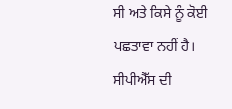ਸੀ ਅਤੇ ਕਿਸੇ ਨੂੰ ਕੋਈ ਪਛਤਾਵਾ ਨਹੀਂ ਹੈ।
ਸੀਪੀਐੱਸ ਦੀ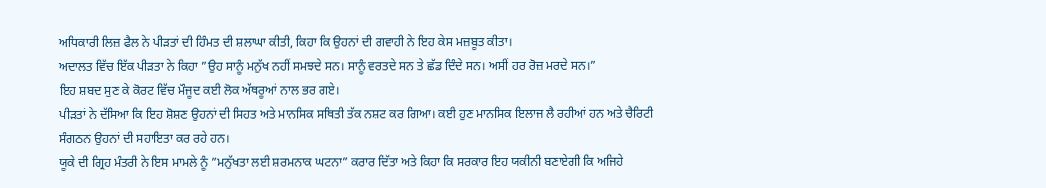ਅਧਿਕਾਰੀ ਲਿਜ਼ ਫੈਲ ਨੇ ਪੀੜਤਾਂ ਦੀ ਹਿੰਮਤ ਦੀ ਸ਼ਲਾਘਾ ਕੀਤੀ, ਕਿਹਾ ਕਿ ਉਹਨਾਂ ਦੀ ਗਵਾਹੀ ਨੇ ਇਹ ਕੇਸ ਮਜ਼ਬੂਤ ਕੀਤਾ।
ਅਦਾਲਤ ਵਿੱਚ ਇੱਕ ਪੀੜਤਾ ਨੇ ਕਿਹਾ ”ਉਹ ਸਾਨੂੰ ਮਨੁੱਖ ਨਹੀਂ ਸਮਝਦੇ ਸਨ। ਸਾਨੂੰ ਵਰਤਦੇ ਸਨ ਤੇ ਛੱਡ ਦਿੰਦੇ ਸਨ। ਅਸੀਂ ਹਰ ਰੋਜ਼ ਮਰਦੇ ਸਨ।”
ਇਹ ਸ਼ਬਦ ਸੁਣ ਕੇ ਕੋਰਟ ਵਿੱਚ ਮੌਜੂਦ ਕਈ ਲੋਕ ਅੱਥਰੂਆਂ ਨਾਲ ਭਰ ਗਏ।
ਪੀੜਤਾਂ ਨੇ ਦੱਸਿਆ ਕਿ ਇਹ ਸ਼ੋਸ਼ਣ ਉਹਨਾਂ ਦੀ ਸਿਹਤ ਅਤੇ ਮਾਨਸਿਕ ਸਥਿਤੀ ਤੱਕ ਨਸ਼ਟ ਕਰ ਗਿਆ। ਕਈ ਹੁਣ ਮਾਨਸਿਕ ਇਲਾਜ ਲੈ ਰਹੀਆਂ ਹਨ ਅਤੇ ਚੈਰਿਟੀ ਸੰਗਠਨ ਉਹਨਾਂ ਦੀ ਸਹਾਇਤਾ ਕਰ ਰਹੇ ਹਨ।
ਯੂਕੇ ਦੀ ਗ੍ਰਿਹ ਮੰਤਰੀ ਨੇ ਇਸ ਮਾਮਲੇ ਨੂੰ ”ਮਨੁੱਖਤਾ ਲਈ ਸ਼ਰਮਨਾਕ ਘਟਨਾ” ਕਰਾਰ ਦਿੱਤਾ ਅਤੇ ਕਿਹਾ ਕਿ ਸਰਕਾਰ ਇਹ ਯਕੀਨੀ ਬਣਾਏਗੀ ਕਿ ਅਜਿਹੇ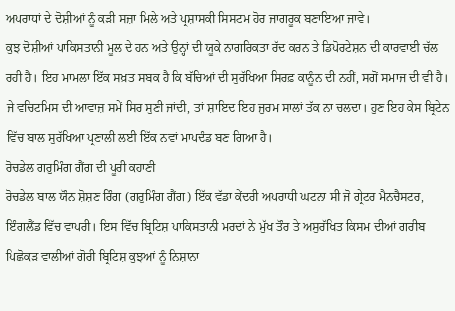ਅਪਰਾਧਾਂ ਦੇ ਦੋਸ਼ੀਆਂ ਨੂੰ ਕੜੀ ਸਜ਼ਾ ਮਿਲੇ ਅਤੇ ਪ੍ਰਸ਼ਾਸਕੀ ਸਿਸਟਮ ਹੋਰ ਜਾਗਰੂਕ ਬਣਾਇਆ ਜਾਵੇ।
ਕੁਝ ਦੋਸ਼ੀਆਂ ਪਾਕਿਸਤਾਨੀ ਮੂਲ ਦੇ ਹਨ ਅਤੇ ਉਨ੍ਹਾਂ ਦੀ ਯੂਕੇ ਨਾਗਰਿਕਤਾ ਰੱਦ ਕਰਨ ਤੇ ਡਿਪੋਰਟੇਸ਼ਨ ਦੀ ਕਾਰਵਾਈ ਚੱਲ ਰਹੀ ਹੈ। ਇਹ ਮਾਮਲਾ ਇੱਕ ਸਖ਼ਤ ਸਬਕ ਹੈ ਕਿ ਬੱਚਿਆਂ ਦੀ ਸੁਰੱਖਿਆ ਸਿਰਫ਼ ਕਾਨੂੰਨ ਦੀ ਨਹੀਂ, ਸਗੋਂ ਸਮਾਜ ਦੀ ਵੀ ਹੈ। ਜੇ ਵਚਿਟਮਿਸ ਦੀ ਆਵਾਜ਼ ਸਮੇਂ ਸਿਰ ਸੁਣੀ ਜਾਂਦੀ, ਤਾਂ ਸ਼ਾਇਦ ਇਹ ਜੁਰਮ ਸਾਲਾਂ ਤੱਕ ਨਾ ਚਲਦਾ। ਹੁਣ ਇਹ ਕੇਸ ਬ੍ਰਿਟੇਨ ਵਿੱਚ ਬਾਲ ਸੁਰੱਖਿਆ ਪ੍ਰਣਾਲੀ ਲਈ ਇੱਕ ਨਵਾਂ ਮਾਪਦੰਡ ਬਣ ਗਿਆ ਹੈ।
ਰੋਚਡੇਲ ਗਰੁਮਿੰਗ ਗੈਂਗ ਦੀ ਪੂਰੀ ਕਹਾਣੀ
ਰੋਚਡੇਲ ਬਾਲ ਯੌਨ ਸ਼ੋਸ਼ਣ ਰਿੰਗ (ਗਰੁਮਿੰਗ ਗੈਂਗ) ਇੱਕ ਵੱਡਾ ਕੇਂਦਰੀ ਅਪਰਾਧੀ ਘਟਨਾ ਸੀ ਜੋ ਗ੍ਰੇਟਰ ਮੈਨਚੈਸਟਰ, ਇੰਗਲੈਂਡ ਵਿੱਚ ਵਾਪਰੀ। ਇਸ ਵਿੱਚ ਬ੍ਰਿਟਿਸ਼ ਪਾਕਿਸਤਾਨੀ ਮਰਦਾਂ ਨੇ ਮੁੱਖ ਤੌਰ ਤੇ ਅਸੁਰੱਖਿਤ ਕਿਸਮ ਦੀਆਂ ਗਰੀਬ ਪਿਛੋਕੜ ਵਾਲੀਆਂ ਗੋਰੀ ਬ੍ਰਿਟਿਸ਼ ਕੁਝਆਂ ਨੂੰ ਨਿਸ਼ਾਨਾ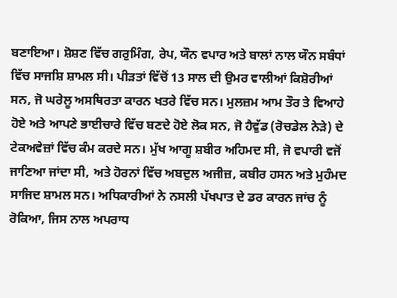ਬਣਾਇਆ। ਸ਼ੋਸ਼ਣ ਵਿੱਚ ਗਰੁਮਿੰਗ, ਰੇਪ, ਯੌਨ ਵਪਾਰ ਅਤੇ ਬਾਲਾਂ ਨਾਲ ਯੌਨ ਸਬੰਧਾਂ ਵਿੱਚ ਸਾਜਸ਼ਿ ਸ਼ਾਮਲ ਸੀ। ਪੀੜਤਾਂ ਵਿੱਚੋਂ 13 ਸਾਲ ਦੀ ਉਮਰ ਵਾਲੀਆਂ ਕਿਸ਼ੋਰੀਆਂ ਸਨ, ਜੋ ਘਰੇਲੂ ਅਸਥਿਰਤਾ ਕਾਰਨ ਖਤਰੇ ਵਿੱਚ ਸਨ। ਮੁਲਜ਼ਮ ਆਮ ਤੌਰ ਤੇ ਵਿਆਹੇ ਹੋਏ ਅਤੇ ਆਪਣੇ ਭਾਈਚਾਰੇ ਵਿੱਚ ਬਣਦੇ ਹੋਏ ਲੋਕ ਸਨ, ਜੋ ਹੈਵੁੱਡ (ਰੋਚਡੇਲ ਨੇੜੇ) ਦੇ ਟੇਕਅਵੇਜ਼ਾਂ ਵਿੱਚ ਕੰਮ ਕਰਦੇ ਸਨ। ਮੁੱਖ ਆਗੂ ਸ਼ਬੀਰ ਅਹਿਮਦ ਸੀ, ਜੋ ਵਪਾਰੀ ਵਜੋਂ ਜਾਣਿਆ ਜਾਂਦਾ ਸੀ, ਅਤੇ ਹੋਰਨਾਂ ਵਿੱਚ ਅਬਦੁਲ ਅਜੀਜ਼, ਕਬੀਰ ਹਸਨ ਅਤੇ ਮੁਹੰਮਦ ਸਾਜਿਦ ਸ਼ਾਮਲ ਸਨ। ਅਧਿਕਾਰੀਆਂ ਨੇ ਨਸਲੀ ਪੱਖਪਾਤ ਦੇ ਡਰ ਕਾਰਨ ਜਾਂਚ ਨੂੰ ਰੋਕਿਆ, ਜਿਸ ਨਾਲ ਅਪਰਾਧ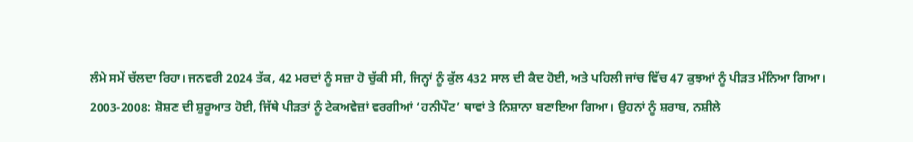ਲੰਮੇ ਸਮੇਂ ਚੱਲਦਾ ਰਿਹਾ। ਜਨਵਰੀ 2024 ਤੱਕ, 42 ਮਰਦਾਂ ਨੂੰ ਸਜ਼ਾ ਹੋ ਚੁੱਕੀ ਸੀ, ਜਿਨ੍ਹਾਂ ਨੂੰ ਕੁੱਲ 432 ਸਾਲ ਦੀ ਕੈਦ ਹੋਈ, ਅਤੇ ਪਹਿਲੀ ਜਾਂਚ ਵਿੱਚ 47 ਕੁਝਆਂ ਨੂੰ ਪੀੜਤ ਮੰਨਿਆ ਗਿਆ।
2003-2008: ਸ਼ੋਸ਼ਣ ਦੀ ਸ਼ੁਰੂਆਤ ਹੋਈ, ਜਿੱਥੇ ਪੀੜਤਾਂ ਨੂੰ ਟੇਕਅਵੇਜ਼ਾਂ ਵਰਗੀਆਂ ‘ਹਨੀਪੌਟ’ ਥਾਵਾਂ ਤੇ ਨਿਸ਼ਾਨਾ ਬਣਾਇਆ ਗਿਆ। ਉਹਨਾਂ ਨੂੰ ਸ਼ਰਾਬ, ਨਸ਼ੀਲੇ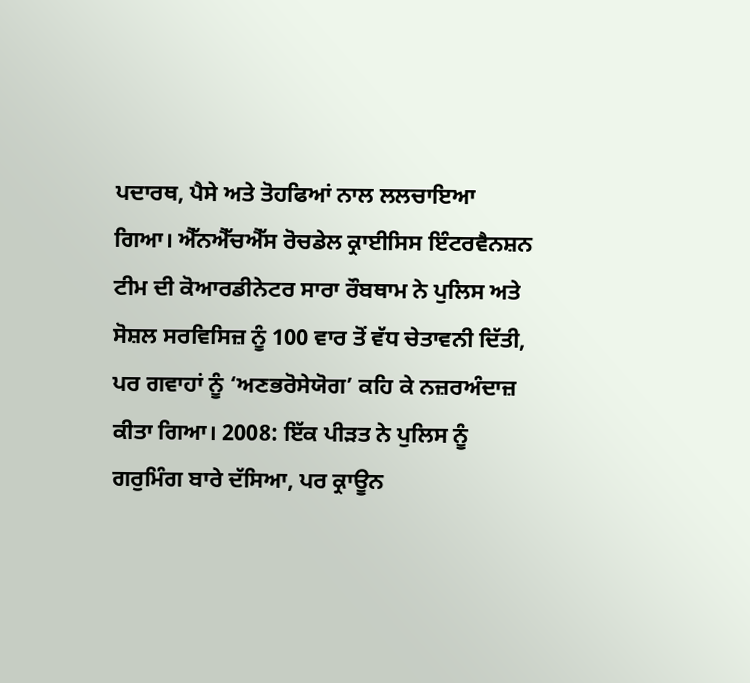ਪਦਾਰਥ, ਪੈਸੇ ਅਤੇ ਤੋਹਫਿਆਂ ਨਾਲ ਲਲਚਾਇਆ ਗਿਆ। ਐੱਨਐੱਚਐੱਸ ਰੋਚਡੇਲ ਕ੍ਰਾਈਸਿਸ ਇੰਟਰਵੈਨਸ਼ਨ ਟੀਮ ਦੀ ਕੋਆਰਡੀਨੇਟਰ ਸਾਰਾ ਰੌਬਥਾਮ ਨੇ ਪੁਲਿਸ ਅਤੇ ਸੋਸ਼ਲ ਸਰਵਿਸਿਜ਼ ਨੂੰ 100 ਵਾਰ ਤੋਂ ਵੱਧ ਚੇਤਾਵਨੀ ਦਿੱਤੀ, ਪਰ ਗਵਾਹਾਂ ਨੂੰ ‘ਅਣਭਰੋਸੇਯੋਗ’ ਕਹਿ ਕੇ ਨਜ਼ਰਅੰਦਾਜ਼ ਕੀਤਾ ਗਿਆ। 2008: ਇੱਕ ਪੀੜਤ ਨੇ ਪੁਲਿਸ ਨੂੰ ਗਰੁਮਿੰਗ ਬਾਰੇ ਦੱਸਿਆ, ਪਰ ਕ੍ਰਾਊਨ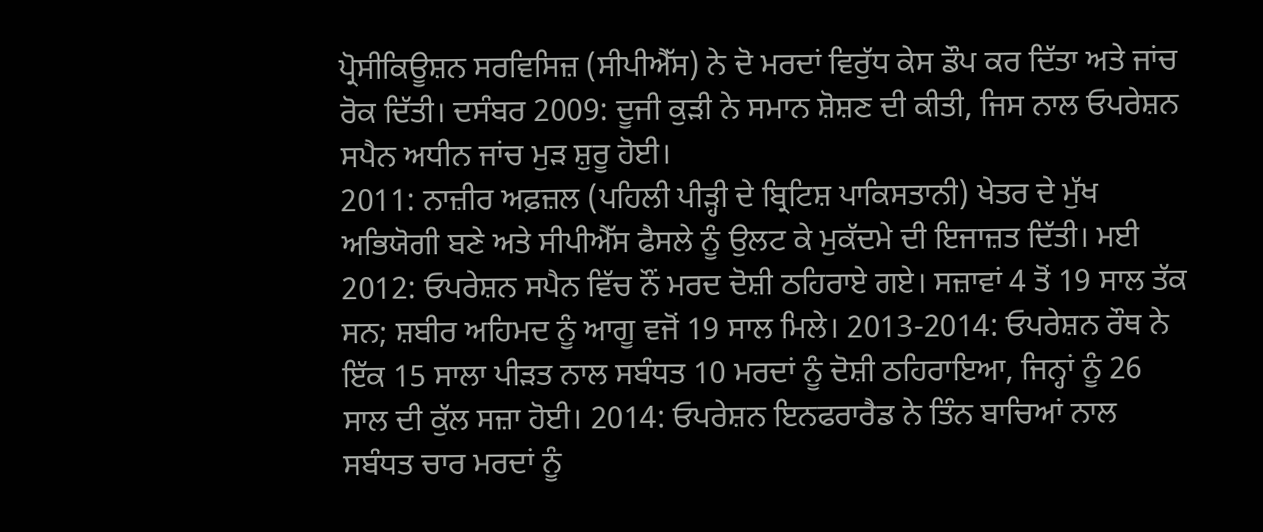ਪ੍ਰੋਸੀਕਿਊਸ਼ਨ ਸਰਵਿਸਿਜ਼ (ਸੀਪੀਐੱਸ) ਨੇ ਦੋ ਮਰਦਾਂ ਵਿਰੁੱਧ ਕੇਸ ਡੌਪ ਕਰ ਦਿੱਤਾ ਅਤੇ ਜਾਂਚ ਰੋਕ ਦਿੱਤੀ। ਦਸੰਬਰ 2009: ਦੂਜੀ ਕੁੜੀ ਨੇ ਸਮਾਨ ਸ਼ੋਸ਼ਣ ਦੀ ਕੀਤੀ, ਜਿਸ ਨਾਲ ਓਪਰੇਸ਼ਨ ਸਪੈਨ ਅਧੀਨ ਜਾਂਚ ਮੁੜ ਸ਼ੁਰੂ ਹੋਈ।
2011: ਨਾਜ਼ੀਰ ਅਫ਼ਜ਼ਲ (ਪਹਿਲੀ ਪੀੜ੍ਹੀ ਦੇ ਬ੍ਰਿਟਿਸ਼ ਪਾਕਿਸਤਾਨੀ) ਖੇਤਰ ਦੇ ਮੁੱਖ ਅਭਿਯੋਗੀ ਬਣੇ ਅਤੇ ਸੀਪੀਐੱਸ ਫੈਸਲੇ ਨੂੰ ਉਲਟ ਕੇ ਮੁਕੱਦਮੇ ਦੀ ਇਜਾਜ਼ਤ ਦਿੱਤੀ। ਮਈ 2012: ਓਪਰੇਸ਼ਨ ਸਪੈਨ ਵਿੱਚ ਨੌਂ ਮਰਦ ਦੋਸ਼ੀ ਠਹਿਰਾਏ ਗਏ। ਸਜ਼ਾਵਾਂ 4 ਤੋਂ 19 ਸਾਲ ਤੱਕ ਸਨ; ਸ਼ਬੀਰ ਅਹਿਮਦ ਨੂੰ ਆਗੂ ਵਜੋਂ 19 ਸਾਲ ਮਿਲੇ। 2013-2014: ਓਪਰੇਸ਼ਨ ਰੌਥ ਨੇ ਇੱਕ 15 ਸਾਲਾ ਪੀੜਤ ਨਾਲ ਸਬੰਧਤ 10 ਮਰਦਾਂ ਨੂੰ ਦੋਸ਼ੀ ਠਹਿਰਾਇਆ, ਜਿਨ੍ਹਾਂ ਨੂੰ 26 ਸਾਲ ਦੀ ਕੁੱਲ ਸਜ਼ਾ ਹੋਈ। 2014: ਓਪਰੇਸ਼ਨ ਇਨਫਰਾਰੈਡ ਨੇ ਤਿੰਨ ਬਾਚਿਆਂ ਨਾਲ ਸਬੰਧਤ ਚਾਰ ਮਰਦਾਂ ਨੂੰ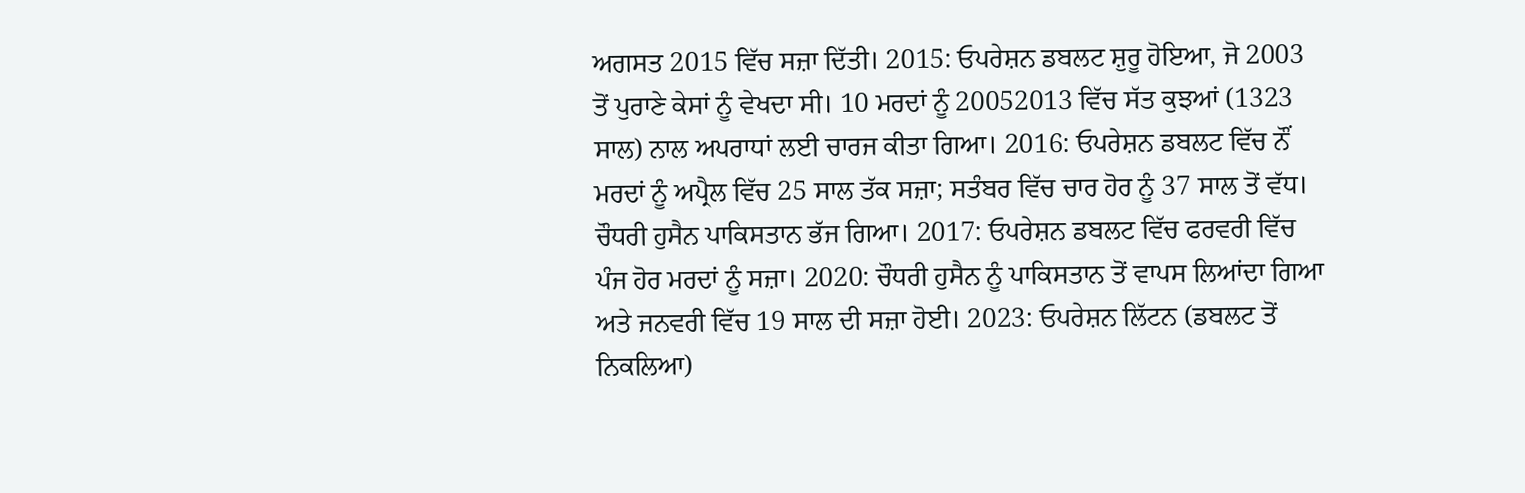ਅਗਸਤ 2015 ਵਿੱਚ ਸਜ਼ਾ ਦਿੱਤੀ। 2015: ਓਪਰੇਸ਼ਨ ਡਬਲਟ ਸ਼ੁਰੂ ਹੋਇਆ, ਜੋ 2003 ਤੋਂ ਪੁਰਾਣੇ ਕੇਸਾਂ ਨੂੰ ਵੇਖਦਾ ਸੀ। 10 ਮਰਦਾਂ ਨੂੰ 20052013 ਵਿੱਚ ਸੱਤ ਕੁਝਆਂ (1323 ਸਾਲ) ਨਾਲ ਅਪਰਾਧਾਂ ਲਈ ਚਾਰਜ ਕੀਤਾ ਗਿਆ। 2016: ਓਪਰੇਸ਼ਨ ਡਬਲਟ ਵਿੱਚ ਨੌਂ ਮਰਦਾਂ ਨੂੰ ਅਪ੍ਰੈਲ ਵਿੱਚ 25 ਸਾਲ ਤੱਕ ਸਜ਼ਾ; ਸਤੰਬਰ ਵਿੱਚ ਚਾਰ ਹੋਰ ਨੂੰ 37 ਸਾਲ ਤੋਂ ਵੱਧ। ਚੌਧਰੀ ਹੁਸੈਨ ਪਾਕਿਸਤਾਨ ਭੱਜ ਗਿਆ। 2017: ਓਪਰੇਸ਼ਨ ਡਬਲਟ ਵਿੱਚ ਫਰਵਰੀ ਵਿੱਚ ਪੰਜ ਹੋਰ ਮਰਦਾਂ ਨੂੰ ਸਜ਼ਾ। 2020: ਚੌਧਰੀ ਹੁਸੈਨ ਨੂੰ ਪਾਕਿਸਤਾਨ ਤੋਂ ਵਾਪਸ ਲਿਆਂਦਾ ਗਿਆ ਅਤੇ ਜਨਵਰੀ ਵਿੱਚ 19 ਸਾਲ ਦੀ ਸਜ਼ਾ ਹੋਈ। 2023: ਓਪਰੇਸ਼ਨ ਲਿੱਟਨ (ਡਬਲਟ ਤੋਂ ਨਿਕਲਿਆ)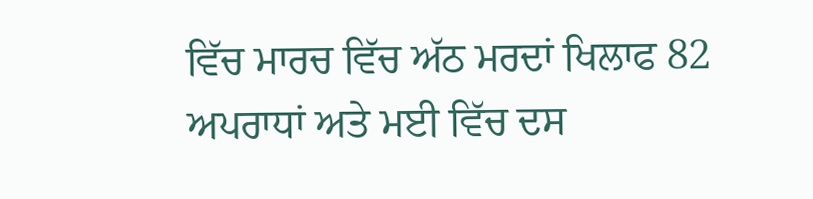ਵਿੱਚ ਮਾਰਚ ਵਿੱਚ ਅੱਠ ਮਰਦਾਂ ਖਿਲਾਫ 82 ਅਪਰਾਧਾਂ ਅਤੇ ਮਈ ਵਿੱਚ ਦਸ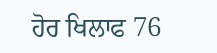ਹੋਰ ਖਿਲਾਫ 76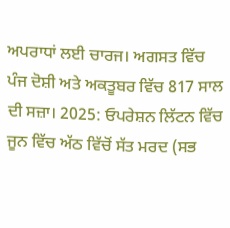ਅਪਰਾਧਾਂ ਲਈ ਚਾਰਜ। ਅਗਸਤ ਵਿੱਚ ਪੰਜ ਦੋਸ਼ੀ ਅਤੇ ਅਕਤੂਬਰ ਵਿੱਚ 817 ਸਾਲ ਦੀ ਸਜ਼ਾ। 2025: ਓਪਰੇਸ਼ਨ ਲਿੱਟਨ ਵਿੱਚ ਜੂਨ ਵਿੱਚ ਅੱਠ ਵਿੱਚੋਂ ਸੱਤ ਮਰਦ (ਸਭ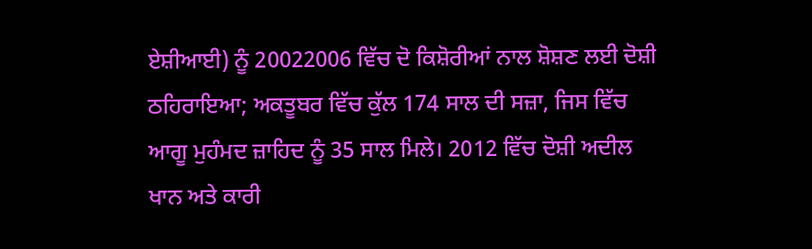ਏਸ਼ੀਆਈ) ਨੂੰ 20022006 ਵਿੱਚ ਦੋ ਕਿਸ਼ੋਰੀਆਂ ਨਾਲ ਸ਼ੋਸ਼ਣ ਲਈ ਦੋਸ਼ੀ ਠਹਿਰਾਇਆ; ਅਕਤੂਬਰ ਵਿੱਚ ਕੁੱਲ 174 ਸਾਲ ਦੀ ਸਜ਼ਾ, ਜਿਸ ਵਿੱਚ ਆਗੂ ਮੁਹੰਮਦ ਜ਼ਾਹਿਦ ਨੂੰ 35 ਸਾਲ ਮਿਲੇ। 2012 ਵਿੱਚ ਦੋਸ਼ੀ ਅਦੀਲ ਖਾਨ ਅਤੇ ਕਾਰੀ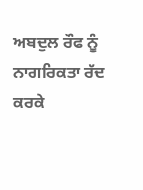ਅਬਦੁਲ ਰੌਫ ਨੂੰ ਨਾਗਰਿਕਤਾ ਰੱਦ ਕਰਕੇ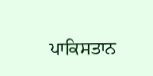ਪਾਕਿਸਤਾਨ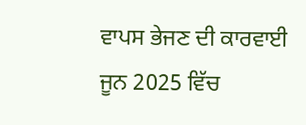ਵਾਪਸ ਭੇਜਣ ਦੀ ਕਾਰਵਾਈ ਜੂਨ 2025 ਵਿੱਚ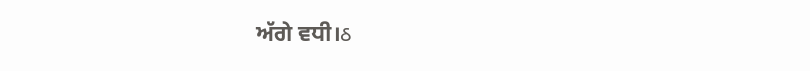ਅੱਗੇ ਵਧੀ।ઠ